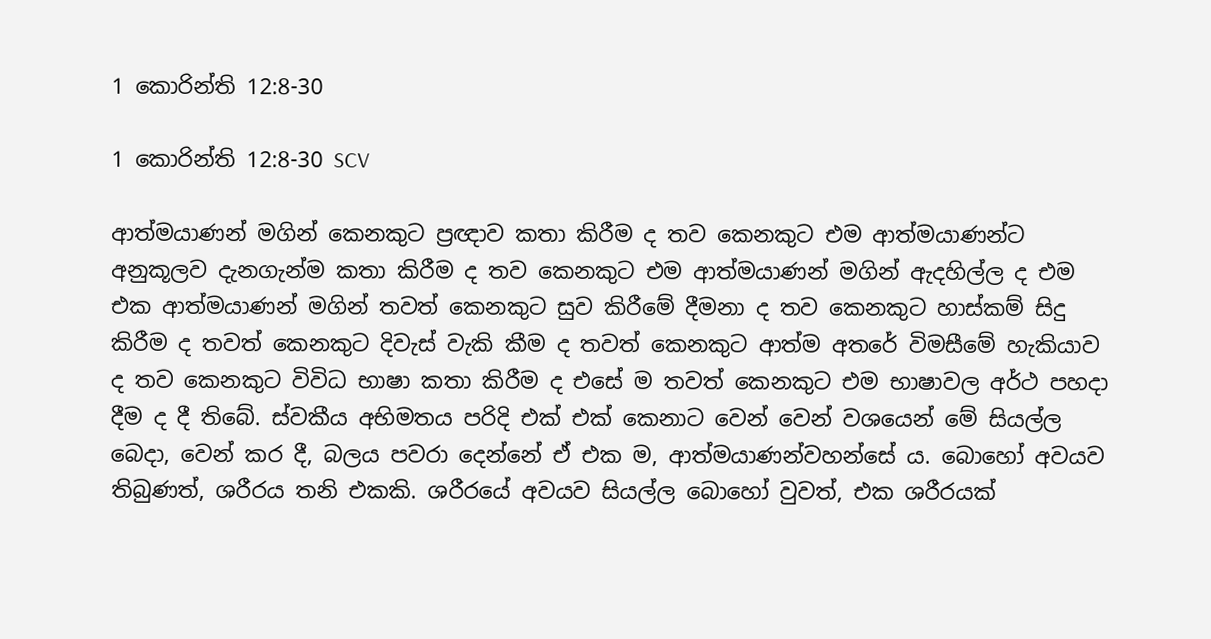1 කොරින්ති 12:8-30

1 කොරින්ති 12:8-30 SCV

ආත්මයාණන් මගින් කෙනකුට ප්‍රඥාව කතා කිරීම ද තව කෙනකුට එම ආත්මයාණන්ට අනුකූලව දැනගැන්ම කතා කිරීම ද තව කෙනකුට එම ආත්මයාණන් මගින් ඇදහිල්ල ද එම එක ආත්මයාණන් මගින් තවත් කෙනකුට සුව කිරීමේ දීමනා ද තව කෙනකුට හාස්කම් සිදු කිරීම ද තවත් කෙනකුට දිවැස් වැකි කීම ද තවත් කෙනකුට ආත්ම අතරේ විමසීමේ හැකියාව ද තව කෙනකුට විවිධ භාෂා කතා කිරීම ද එසේ ම තවත් කෙනකුට එම භාෂාවල අර්ථ පහදා දීම ද දී තිබේ. ස්වකීය අභිමතය පරිදි එක් එක් කෙනාට වෙන් වෙන් වශයෙන් මේ සියල්ල බෙදා, වෙන් කර දී, බලය පවරා දෙන්නේ ඒ එක ම, ආත්මයාණන්වහන්සේ ය. බොහෝ අවයව තිබුණත්, ශරීරය තනි එකකි. ශරීරයේ අවයව සියල්ල බොහෝ වුවත්, එක ශරීරයක්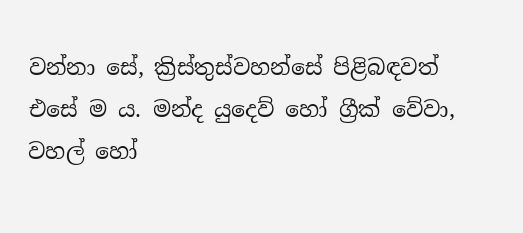වන්නා සේ, ක්‍රිස්තුස්වහන්සේ පිළිබඳවත් එසේ ම ය. මන්ද යුදෙව් හෝ ග්‍රීක් වේවා, වහල් හෝ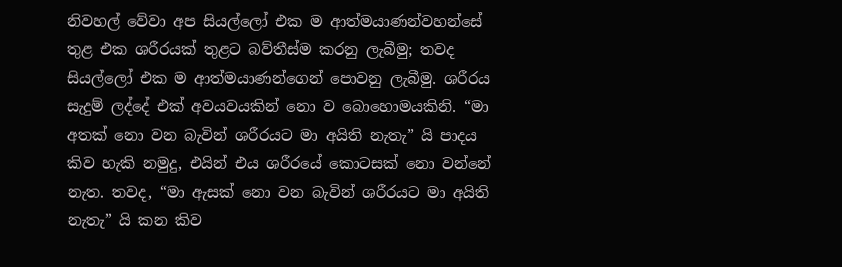නිවහල් වේවා අප සියල්ලෝ එක ම ආත්මයාණන්වහන්සේ තුළ එක ශරීරයක් තුළට බව්තීස්ම කරනු ලැබීමු; තවද සියල්ලෝ එක ම ආත්මයාණන්ගෙන් පොවනු ලැබීමු. ශරීරය සැදුම් ලද්දේ එක් අවයවයකින් නො ව බොහොමයකිනි. “මා අතක් නො වන බැවින් ශරීරයට මා අයිති නැතැ” යි පාදය කිව හැකි නමුදු, එයින් එය ශරීරයේ කොටසක් නො වන්නේ නැත. තවද, “මා ඇසක් නො වන බැවින් ශරීරයට මා අයිති නැතැ” යි කන කිව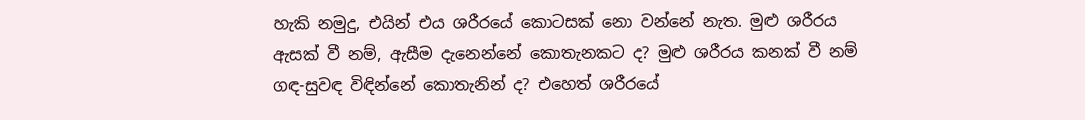හැකි නමුදු, එයින් එය ශරීරයේ කොටසක් නො වන්නේ නැත. මුළු ශරීරය ඇසක් වී නම්, ඇසීම දැනෙන්නේ කොතැනකට ද? මුළු ශරීරය කනක් වී නම් ගඳ-සුවඳ විඳින්නේ කොතැනින් ද? එහෙත් ශරීරයේ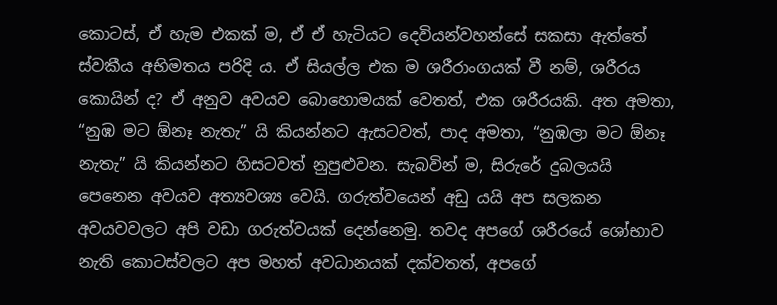කොටස්, ඒ හැම එකක් ම, ඒ ඒ හැටියට දෙවියන්වහන්සේ සකසා ඇත්තේ ස්වකීය අභිමතය පරිදි ය. ඒ සියල්ල එක ම ශරීරාංගයක් වී නම්, ශරීරය කොයින් ද? ඒ අනුව අවයව බොහොමයක් වෙතත්, එක ශරීරයකි. අත අමතා, “නුඹ මට ඕනෑ නැතැ” යි කියන්නට ඇසටවත්, පාද අමතා, “නුඹලා මට ඕනෑ නැතැ” යි කියන්නට හිසටවත් නුපුළුවන. සැබවින් ම, සිරුරේ දුබලයයි පෙනෙන අවයව අත්‍යවශ්‍ය වෙයි. ගරුත්වයෙන් අඩු යයි අප සලකන අවයවවලට අපි වඩා ගරුත්වයක් දෙන්නෙමු. තවද අපගේ ශරීරයේ ශෝභාව නැති කොටස්වලට අප මහත් අවධානයක් දක්වතත්, අපගේ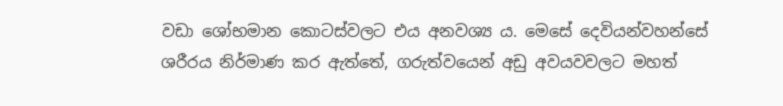වඩා ශෝභමාන කොටස්වලට එය අනවශ්‍ය ය. මෙසේ දෙවියන්වහන්සේ ශරීරය නිර්මාණ කර ඇත්තේ, ගරුත්වයෙන් අඩු අවයවවලට මහත්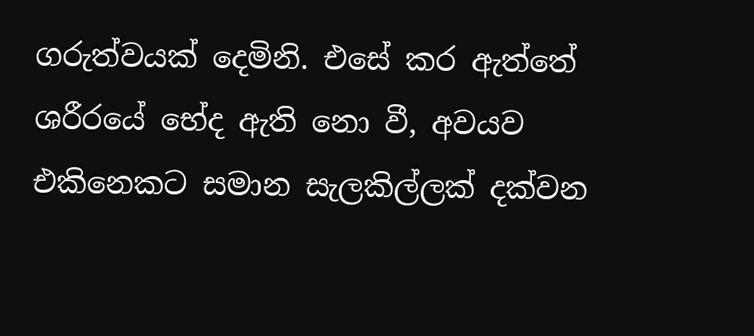ගරුත්වයක් දෙමිනි. එසේ කර ඇත්තේ ශරීරයේ භේද ඇති නො වී, අවයව එකිනෙකට සමාන සැලකිල්ලක් දක්වන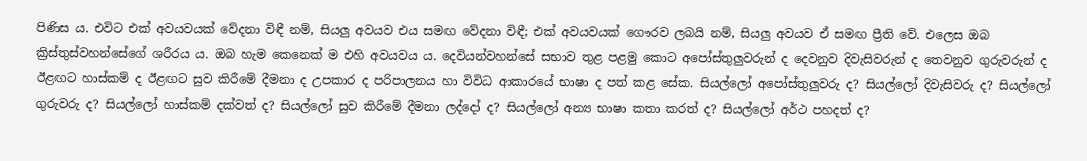පිණිස ය. එවිට එක් අවයවයක් වේදනා විඳී නම්, සියලු අවයව එය සමඟ වේදනා විඳී; එක් අවයවයක් ගෞරව ලබයි නම්, සියලු අවයව ඒ සමඟ ප්‍රීති වේ. එලෙස ඔබ ක්‍රිස්තුස්වහන්සේගේ ශරීරය ය. ඔබ හැම කෙනෙක් ම එහි අවයවය ය. දෙවියන්වහන්සේ සභාව තුළ පළමු කොට අපෝස්තුලුවරුන් ද දෙවනුව දිවැසිවරුන් ද තෙවනුව ගුරුවරුන් ද ඊළඟට හාස්කම් ද ඊළඟට සුව කිරීමේ දීමනා ද උපකාර ද පරිපාලනය හා විවිධ ආකාරයේ භාෂා ද පත් කළ සේක. සියල්ලෝ අපෝස්තුලුවරු ද? සියල්ලෝ දිවැසිවරු ද? සියල්ලෝ ගුරුවරු ද? සියල්ලෝ හාස්කම් දක්වත් ද? සියල්ලෝ සුව කිරීමේ දීමනා ලද්දෝ ද? සියල්ලෝ අන්‍ය භාෂා කතා කරත් ද? සියල්ලෝ අර්ථ පහදත් ද?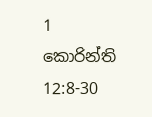1 කොරින්ති 12:8-30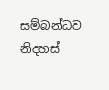සම්බන්ධව නිදහස්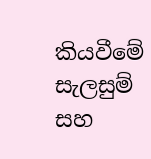කියවීමේ සැලසුම් සහ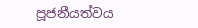පූජනීයත්වය